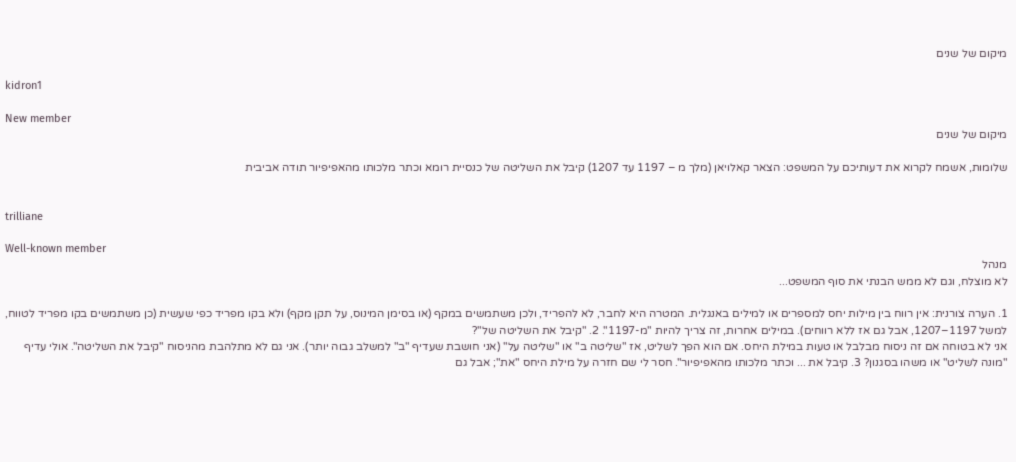מיקום של שנים

kidron1

New member
מיקום של שנים

שלומות, אשמח לקרוא את דעותיכם על המשפט: הצאר קאלויאן (מלך מ – 1197 עד 1207) קיבל את השליטה של כנסיית רומא וכתר מלכותו מהאפיפיור תודה אביבית


trilliane

Well-known member
מנהל
לא מוצלח, וגם לא ממש הבנתי את סוף המשפט...

1. הערה צורנית: אין רווח בין מילות יחס למספרים או למילים באנגלית. המטרה היא לחבר, לא להפריד, ולכן משתמשים במקף (או בסימן המינוס, על תקן מקף) ולא בקו מפריד כפי שעשית (כן משתמשים בקו מפריד לטווח, למשל 1197–1207, אבל גם אז ללא רווחים). במילים אחרות, זה צריך להיות "מ-1197". 2. "קיבל את השליטה של"?
אני לא בטוחה אם זה ניסוח מבלבל או טעות במילת היחס. אם הוא הפך לשליט, אז "שליטה ב" או "שליטה על" (אני חושבת שעדיף "ב" למשלב גבוה יותר). אני גם לא מתלהבת מהניסוח "קיבל את השליטה". אולי עדיף "מונה לשליט" או משהו בסגנון? 3. קיבל את ... וכתר מלכותו מהאפיפיור". חסר לי שם חזרה על מילת היחס "את"; אבל גם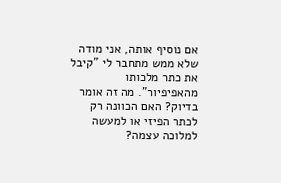אם נוסיף אותה, אני מודה שלא ממש מתחבר לי "קיבל את כתר מלכותו מהאפיפיור". מה זה אומר בדיוק? האם הכוונה רק לכתר הפיזי או למעשה למלוכה עצמה?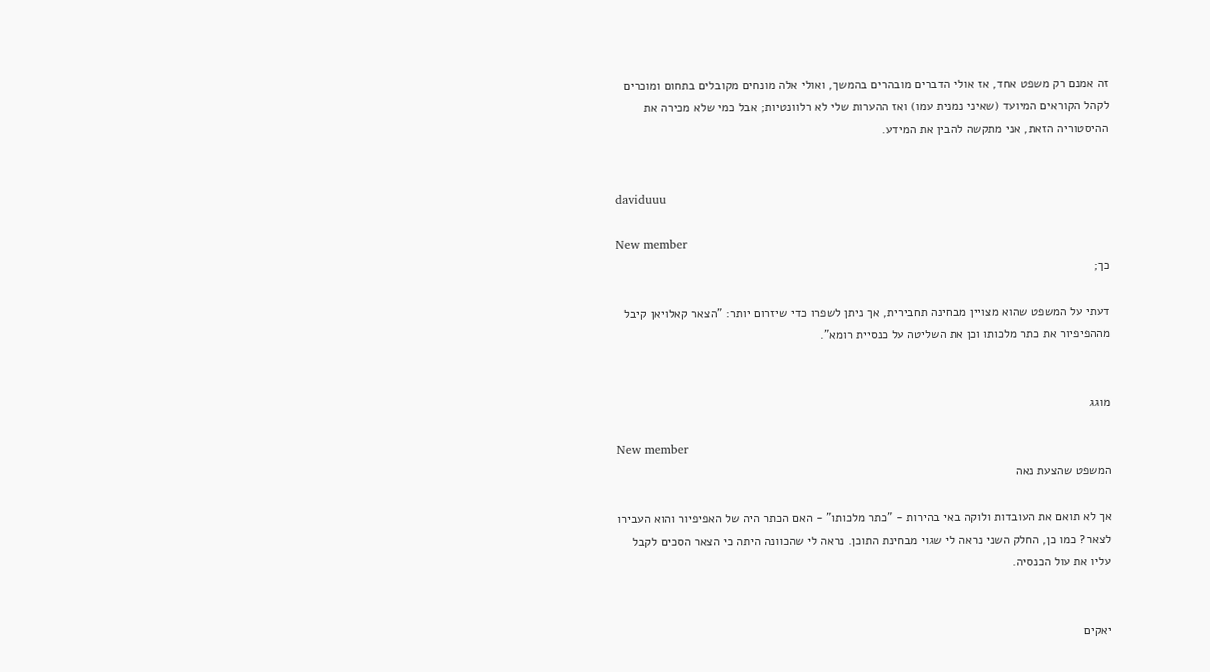זה אמנם רק משפט אחד, אז אולי הדברים מובהרים בהמשך, ואולי אלה מונחים מקובלים בתחום ומוכרים לקהל הקוראים המיועד (שאיני נמנית עמו) ואז ההערות שלי לא רלוונטיות; אבל כמי שלא מכירה את ההיסטוריה הזאת, אני מתקשה להבין את המידע.


daviduuu

New member
כך;

דעתי על המשפט שהוא מצויין מבחינה תחבירית, אך ניתן לשפרו כדי שיזרום יותר: "הצאר קאלויאן קיבל מההפיפיור את כתר מלכותו וכן את השליטה על כנסיית רומא".


מוגג

New member
המשפט שהצעת נאה

אך לא תואם את העובדות ולוקה באי בהירות - "כתר מלכותו" - האם הכתר היה של האפיפיור והוא העבירו לצאר? כמו כן, החלק השני נראה לי שגוי מבחינת התוכן. נראה לי שהכוונה היתה כי הצאר הסכים לקבל עליו את עול הכנסיה.


יאקים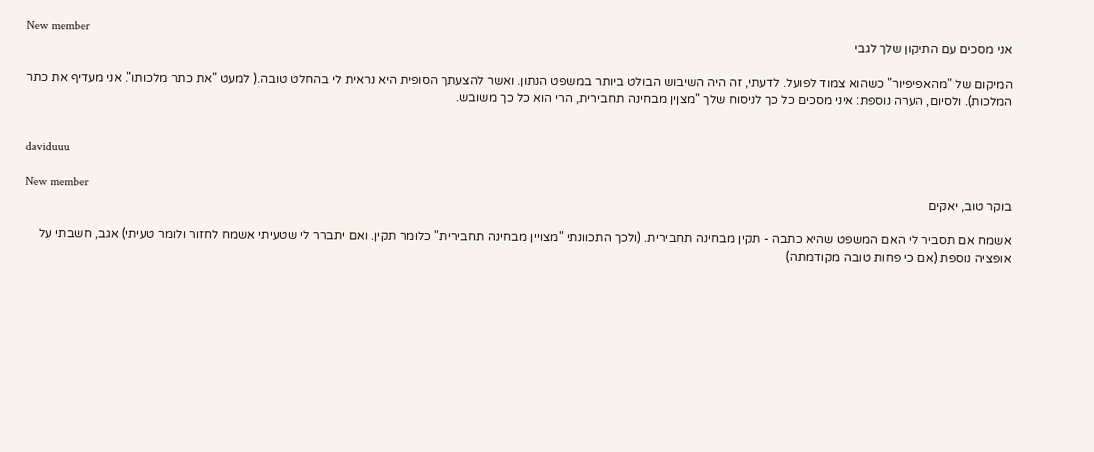New member
אני מסכים עם התיקון שלך לגבי

המיקום של "מהאפיפיור" כשהוא צמוד לפועל. לדעתי, זה היה השיבוש הבולט ביותר במשפט הנתון. ואשר להצעתך הסופית היא נראית לי בהחלט טובה.( למעט "את כתר מלכותו". אני מעדיף את כתר המלכות). ולסיום, הערה נוספת: איני מסכים כל כך לניסוח שלך "מצןין מבחינה תחבירית, הרי הוא כל כך משובש.


daviduuu

New member
בוקר טוב, יאקים

אשמח אם תסביר לי האם המשפט שהיא כתבה - תקין מבחינה תחבירית. (ולכך התכוונתי "מצויין מבחינה תחבירית" כלומר תקין. ואם יתברר לי שטעיתי אשמח לחזור ולומר טעיתי) אגב, חשבתי על אופציה נוספת (אם כי פחות טובה מקודמתה)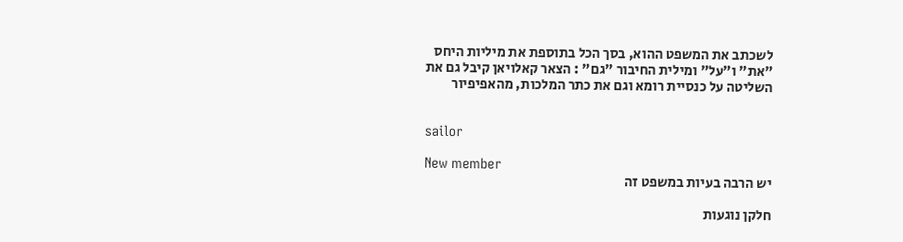לשכתב את המשפט ההוא, בסך הכל בתוספת את מיליות היחס "את" ו"על" ומילית החיבור "גם" : הצאר קאלויאן קיבל גם את השליטה על כנסיית רומא וגם את כתר המלכות, מהאפיפיור


sailor

New member
יש הרבה בעיות במשפט זה

חלקן נוגעות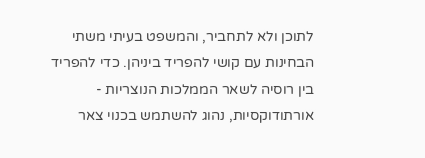לתוכן ולא לתחביר, והמשפט בעיתי משתי הבחינות עם קושי להפריד ביניהן. כדי להפריד בין רוסיה לשאר הממלכות הנוצריות - אורתודוקסיות, נהוג להשתמש בכנוי צאר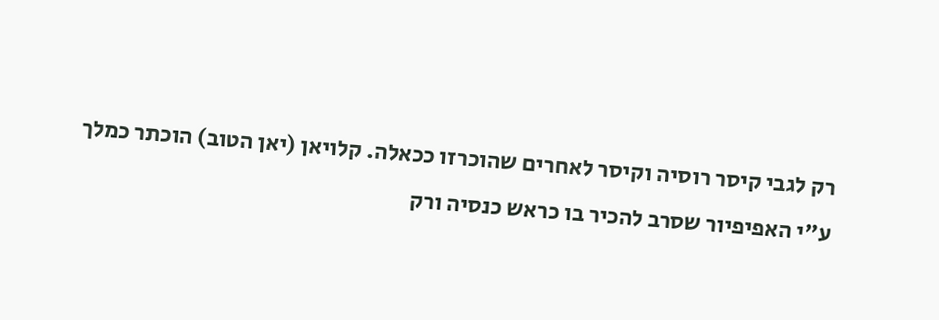רק לגבי קיסר רוסיה וקיסר לאחרים שהוכרזו ככאלה. קלויאן (יאן הטוב) הוכתר כמלך ע"י האפיפיור שסרב להכיר בו כראש כנסיה ורק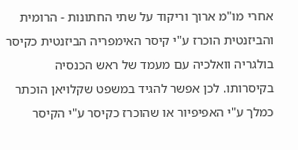אחרי מו"מ ארוך וריקוד על שתי החתונות - הרומית והביזנטית הוכרז ע"י קיסר האימפריה הביזנטית כקיסר בולגריה וואלכיה עם מעמד של ראש הכנסיה בקיסרותו. לכן אפשר להגיד במשפט שקלויאן הוכתר כמלך ע"י האפיפיור או שהוכרז כקיסר ע"י הקיסר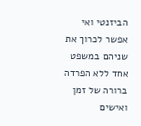הביזנטי ואי אפשר לכרוך את שניהם במשפט אחד ללא הפרדה ברורה של זמן ואישים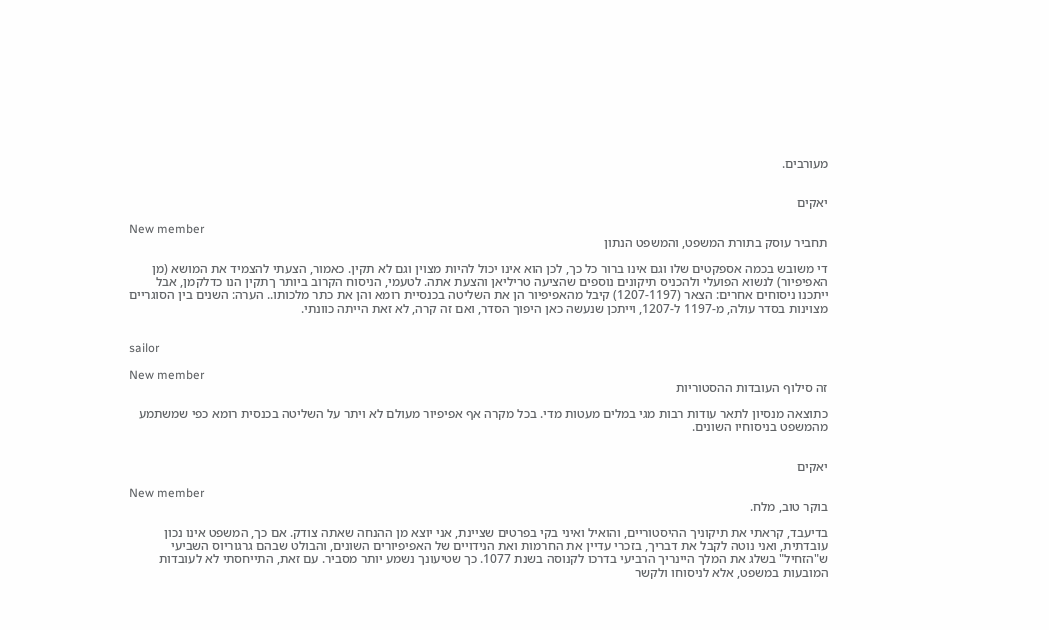מעורבים.


יאקים

New member
תחביר עוסק בתורת המשפט, והמשפט הנתון

די משובש בכמה אספקטים שלו וגם אינו ברור כל כך, לכן הוא אינו יכול להיות מצוין וגם לא תקין. כאמור, הצעתי להצמיד את המושא (מן האפיפיור) לנשוא הפועלי ולהכניס תיקונים נוספים שהציעה טריליאן והצעת אתה. לטעמי, הניסוח הקרוב ביותר ךתקין הנו כדלקמן, אבל ייתכנו ניסוחים אחרים: הצאר (1207-1197) קיבל מהאפיפיור הן את השליטה בכנסיית רומא והן את כתר מלכותו.. הערה: השנים בין הסוגריים מצוינות בסדר עולה, מ-1197 ל-1207, וייתכן שנעשה כאן היפוך הסדר, ואם זה קרה, לא זאת הייתה כוונתי.


sailor

New member
זה סילוף העובדות ההסטוריות

כתוצאה מנסיון לתאר עודות רבות מגי במלים מעטות מדי. בכל מקרה אף אפיפיור מעולם לא ויתר על השליטה בכנסית רומא כפי שמשתמע מהמשפט בניסוחיו השונים.


יאקים

New member
בוקר טוב, מלח.

בדיעבד, קראתי את תיקוניך ההיסטוריים, והואיל ואיני בקי בפרטים שציינת, אני יוצא מן ההנחה שאתה צודק. אם כך, המשפט אינו נכון עובדתית, ואני נוטה לקבל את דבריך, בזכרי עדיין את החרמות ואת הנידויים של האפיפיורים השונים, והבולט שבהם גרגוריוס השביעי ש"הזחיל" בשלג את המלך היינריך הרביעי בדרכו לקנוסה בשנת 1077. כך שטיעונך נשמע יותר מסביר. עם זאת, התייחסתי לא לעובדות המובעות במשפט, אלא לניסוחו ולקשר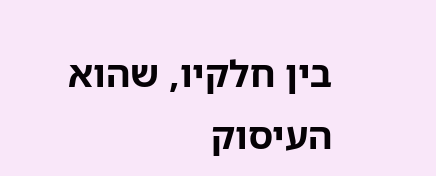בין חלקיו, שהוא העיסוק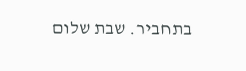בתחביר. שבת שלום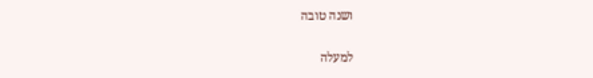ושנה טובה

למעלה